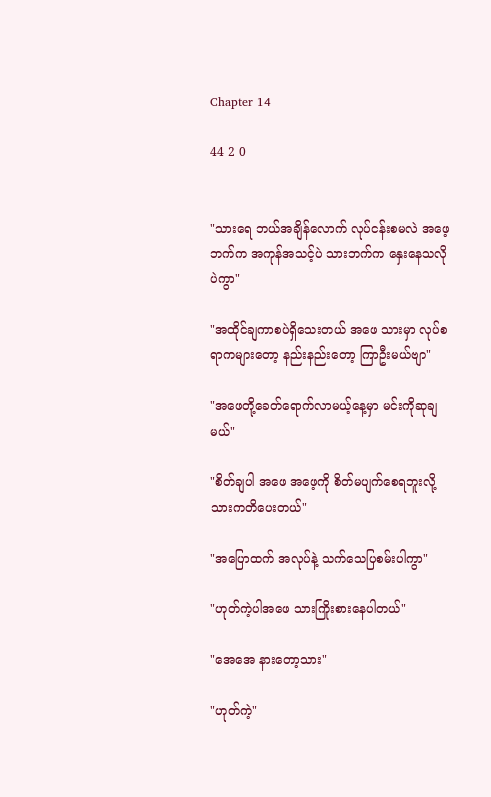Chapter 14

44 2 0


"သားရေ ဘယ်အချိန်လောက် လုပ်ငန်းစမလဲ အဖေ့ဘက်က အကုန်အသင့်ပဲ သားဘက်က နှေးနေသလိုပဲကွာ"

"အထိုင်ချကာစပဲရှိသေးတယ် အဖေ သားမှာ လုပ်စရာကများတော့ နည်းနည်းတော့ ကြာဦးမယ်ဗျာ"

"အဖေတို့ခေတ်ရောက်လာမယ့်နေ့မှာ မင်းကိုဆုချမယ်"

"စိတ်ချပါ အဖေ အ‌ဖေ့ကို စိတ်မပျက်စေရဘူးလို့ သားကတိပေးတယ်"

"အပြောထက် အလုပ်နဲ့ သက်သေပြစမ်းပါကွာ"

"ဟုတ်ကဲ့ပါအဖေ သားကြိုးစားနေပါတယ်"

"အေအေ နားတော့သား"

"ဟုတ်ကဲ့"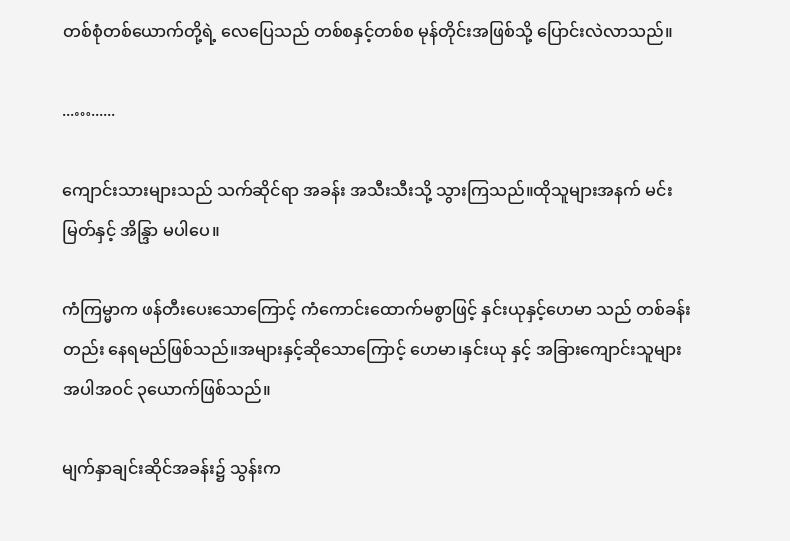တစ်စုံတစ်ယောက်တို့ရဲ့ လေပြေသည် တစ်စနှင့်တစ်စ မုန်တိုင်းအဖြစ်သို့ ပြောင်းလဲလာသည်။

...…......

ကျောင်းသားများသည် သက်ဆိုင်ရာ အခန်း အသီးသီးသို့ သွားကြသည်။ထိုသူများအနက် မင်းမြတ်နှင့် အိန္ဒြာ မပါပေ။

ကံကြမ္မာက ဖန်တီးပေးသောကြောင့် ကံကောင်းထောက်မစွာဖြင့် နှင်းယုနှင့်ဟေမာ သည် တစ်ခန်းတည်း နေရမည်ဖြစ်သည်။အများနှင့်ဆိုသောကြောင့် ဟေမာ၊နှင်းယု နှင့် အခြားကျောင်းသူများအပါအဝင် ၃ယောက်ဖြစ်သည်။

မျက်နှာချင်းဆိုင်အခန်း၌ သွန်းက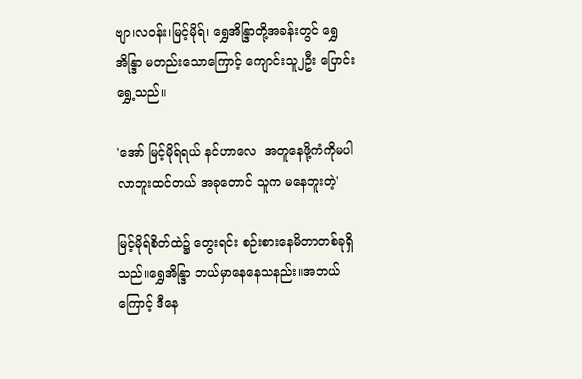ဗျာ၊လဝန်း၊မြင့်မိုရ်၊ ရွှေအိန္ဒြာတို့အခန်းတွင် ရွှေအိန္ဒြာ မတည်းသောကြောင့် ကျောင်းသူ၂ဦး ပြောင်းရွှေ့သည်။

'အော် မြင့်မိုရ်ရယ် နင်ဟာလေ  အတူနေဖို့ကံကိုမပါလာဘူးထင်တယ် အခုတောင် သူက မနေဘူးတဲ့'

မြင့်မိုရ်စိတ်ထဲ၌ တွေးရင်း စဉ်းစားနေမိတာတစ်ခုရှိသည်။ရွှေအိန္ဒြာ ဘယ်မှာနေနေသနည်း။အဘယ်ကြောင့် ဒီနေ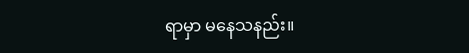ရာမှာ မနေသနည်း။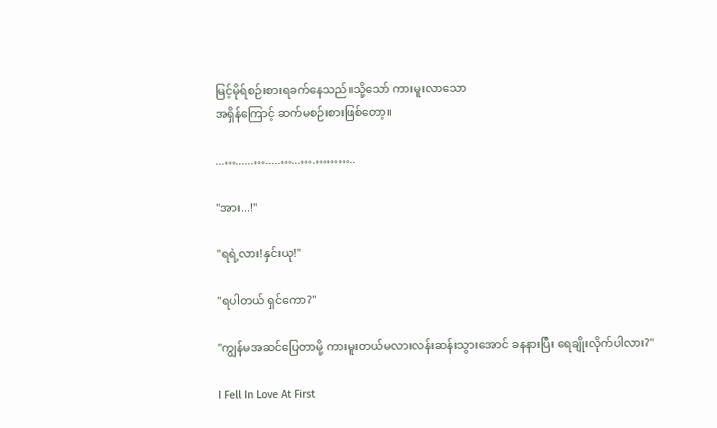မြင့်မိုရ်စဉ်းစားရခက်နေသည်။သို့သော် ကားမူးလာသော
အရှိန်ကြောင့် ဆက်မစဉ်းစားဖြစ်တော့။

...…......….....…...….………..

"အား...!"

"ရရဲ့လား!နှင်းယု!"

"ရပါတယ် ရှင်ကော?"

"ကျွန်မအဆင်ပြေတာမို့ ကားမူး‌တယ်မလားလန်းဆန်းသွားအောင် ခနနားပြီး ရေချိုးလိုက်ပါလား?"

I Fell In Love At First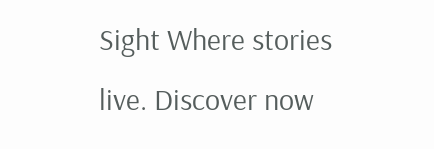Sight Where stories live. Discover now